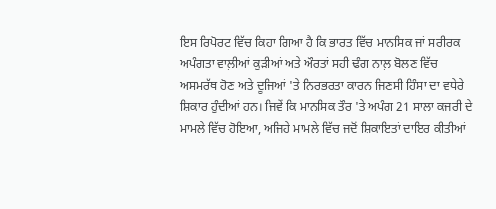ਇਸ ਰਿਪੋਰਟ ਵਿੱਚ ਕਿਹਾ ਗਿਆ ਹੈ ਕਿ ਭਾਰਤ ਵਿੱਚ ਮਾਨਸਿਕ ਜਾਂ ਸਰੀਰਕ ਅਪੰਗਤਾ ਵਾਲ਼ੀਆਂ ਕੁੜੀਆਂ ਅਤੇ ਔਰਤਾਂ ਸਹੀ ਢੰਗ ਨਾਲ਼ ਬੋਲਣ ਵਿੱਚ ਅਸਮਰੱਥ ਹੋਣ ਅਤੇ ਦੂਜਿਆਂ 'ਤੇ ਨਿਰਭਰਤਾ ਕਾਰਨ ਜਿਣਸੀ ਹਿੰਸਾ ਦਾ ਵਧੇਰੇ ਸ਼ਿਕਾਰ ਹੁੰਦੀਆਂ ਹਨ। ਜਿਵੇਂ ਕਿ ਮਾਨਸਿਕ ਤੌਰ 'ਤੇ ਅਪੰਗ 21 ਸਾਲਾ ਕਜਰੀ ਦੇ ਮਾਮਲੇ ਵਿੱਚ ਹੋਇਆ, ਅਜਿਹੇ ਮਾਮਲੇ ਵਿੱਚ ਜਦੋਂ ਸ਼ਿਕਾਇਤਾਂ ਦਾਇਰ ਕੀਤੀਆਂ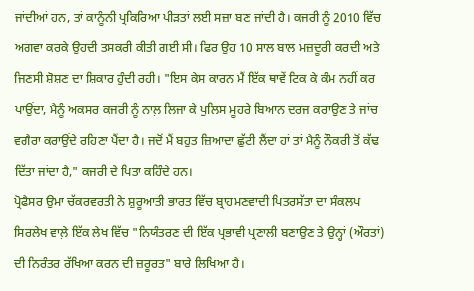ਜਾਂਦੀਆਂ ਹਨ, ਤਾਂ ਕਾਨੂੰਨੀ ਪ੍ਰਕਿਰਿਆ ਪੀੜਤਾਂ ਲਈ ਸਜ਼ਾ ਬਣ ਜਾਂਦੀ ਹੈ। ਕਜਰੀ ਨੂੰ 2010 ਵਿੱਚ ਅਗਵਾ ਕਰਕੇ ਉਹਦੀ ਤਸਕਰੀ ਕੀਤੀ ਗਈ ਸੀ। ਫਿਰ ਉਹ 10 ਸਾਲ ਬਾਲ ਮਜ਼ਦੂਰੀ ਕਰਦੀ ਅਤੇ ਜਿਣਸੀ ਸ਼ੋਸ਼ਣ ਦਾ ਸ਼ਿਕਾਰ ਹੁੰਦੀ ਰਹੀ। "ਇਸ ਕੇਸ ਕਾਰਨ ਮੈਂ ਇੱਕ ਥਾਵੇਂ ਟਿਕ ਕੇ ਕੰਮ ਨਹੀਂ ਕਰ ਪਾਉਂਦਾ, ਮੈਨੂੰ ਅਕਸਰ ਕਜਰੀ ਨੂੰ ਨਾਲ਼ ਲਿਜਾ ਕੇ ਪੁਲਿਸ ਮੂਹਰੇ ਬਿਆਨ ਦਰਜ ਕਰਾਉਣ ਤੇ ਜਾਂਚ ਵਗੈਰਾ ਕਰਾਉਂਦੇ ਰਹਿਣਾ ਪੈਂਦਾ ਹੈ। ਜਦੋਂ ਮੈਂ ਬਹੁਤ ਜ਼ਿਆਦਾ ਛੁੱਟੀ ਲੈਂਦਾ ਹਾਂ ਤਾਂ ਮੈਨੂੰ ਨੌਕਰੀ ਤੋਂ ਕੱਢ ਦਿੱਤਾ ਜਾਂਦਾ ਹੈ," ਕਜਰੀ ਦੇ ਪਿਤਾ ਕਹਿੰਦੇ ਹਨ।
ਪ੍ਰੋਫੈਸਰ ਉਮਾ ਚੱਕਰਵਰਤੀ ਨੇ ਸ਼ੁਰੂਆਤੀ ਭਾਰਤ ਵਿੱਚ ਬ੍ਰਾਹਮਣਵਾਦੀ ਪਿਤਰਸੱਤਾ ਦਾ ਸੰਕਲਪ ਸਿਰਲੇਖ ਵਾਲ਼ੇ ਇੱਕ ਲੇਖ ਵਿੱਚ "ਨਿਯੰਤਰਣ ਦੀ ਇੱਕ ਪ੍ਰਭਾਵੀ ਪ੍ਰਣਾਲੀ ਬਣਾਉਣ ਤੇ ਉਨ੍ਹਾਂ (ਔਰਤਾਂ) ਦੀ ਨਿਰੰਤਰ ਰੱਖਿਆ ਕਰਨ ਦੀ ਜ਼ਰੂਰਤ" ਬਾਰੇ ਲਿਖਿਆ ਹੈ।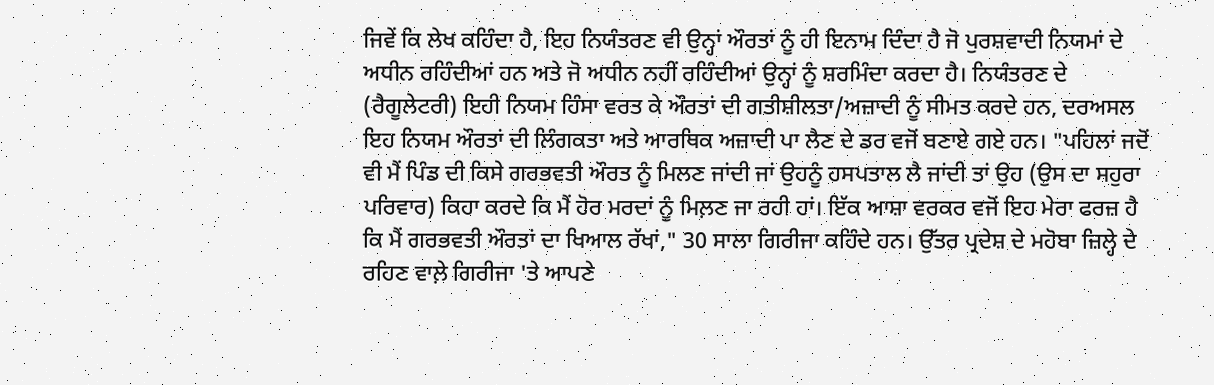ਜਿਵੇਂ ਕਿ ਲੇਖ ਕਹਿੰਦਾ ਹੈ, ਇਹ ਨਿਯੰਤਰਣ ਵੀ ਉਨ੍ਹਾਂ ਔਰਤਾਂ ਨੂੰ ਹੀ ਇਨਾਮ ਦਿੰਦਾ ਹੈ ਜੋ ਪੁਰਸ਼ਵਾਦੀ ਨਿਯਮਾਂ ਦੇ ਅਧੀਨ ਰਹਿੰਦੀਆਂ ਹਨ ਅਤੇ ਜੋ ਅਧੀਨ ਨਹੀਂ ਰਹਿੰਦੀਆਂ ਉਨ੍ਹਾਂ ਨੂੰ ਸ਼ਰਮਿੰਦਾ ਕਰਦਾ ਹੈ। ਨਿਯੰਤਰਣ ਦੇ (ਰੈਗੂਲੇਟਰੀ) ਇਹੀ ਨਿਯਮ ਹਿੰਸਾ ਵਰਤ ਕੇ ਔਰਤਾਂ ਦੀ ਗਤੀਸ਼ੀਲਤਾ/ਅਜ਼ਾਦੀ ਨੂੰ ਸੀਮਤ ਕਰਦੇ ਹਨ, ਦਰਅਸਲ ਇਹ ਨਿਯਮ ਔਰਤਾਂ ਦੀ ਲਿੰਗਕਤਾ ਅਤੇ ਆਰਥਿਕ ਅਜ਼ਾਦੀ ਪਾ ਲੈਣ ਦੇ ਡਰ ਵਜੋਂ ਬਣਾਏ ਗਏ ਹਨ। "ਪਹਿਲਾਂ ਜਦੋਂ ਵੀ ਮੈਂ ਪਿੰਡ ਦੀ ਕਿਸੇ ਗਰਭਵਤੀ ਔਰਤ ਨੂੰ ਮਿਲਣ ਜਾਂਦੀ ਜਾਂ ਉਹਨੂੰ ਹਸਪਤਾਲ ਲੈ ਜਾਂਦੀ ਤਾਂ ਉਹ (ਉਸ ਦਾ ਸਹੁਰਾ ਪਰਿਵਾਰ) ਕਿਹਾ ਕਰਦੇ ਕਿ ਮੈਂ ਹੋਰ ਮਰਦਾਂ ਨੂੰ ਮਿਲ਼ਣ ਜਾ ਰਹੀ ਹਾਂ। ਇੱਕ ਆਸ਼ਾ ਵਰਕਰ ਵਜੋਂ ਇਹ ਮੇਰਾ ਫਰਜ਼ ਹੈ ਕਿ ਮੈਂ ਗਰਭਵਤੀ ਔਰਤਾਂ ਦਾ ਖਿਆਲ ਰੱਖਾਂ," 30 ਸਾਲਾ ਗਿਰੀਜਾ ਕਹਿੰਦੇ ਹਨ। ਉੱਤਰ ਪ੍ਰਦੇਸ਼ ਦੇ ਮਹੋਬਾ ਜ਼ਿਲ੍ਹੇ ਦੇ ਰਹਿਣ ਵਾਲ਼ੇ ਗਿਰੀਜਾ 'ਤੇ ਆਪਣੇ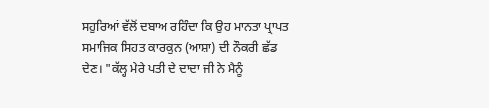ਸਹੁਰਿਆਂ ਵੱਲੋਂ ਦਬਾਅ ਰਹਿੰਦਾ ਕਿ ਉਹ ਮਾਨਤਾ ਪ੍ਰਾਪਤ ਸਮਾਜਿਕ ਸਿਹਤ ਕਾਰਕੁਨ (ਆਸ਼ਾ) ਦੀ ਨੌਕਰੀ ਛੱਡ ਦੇਣ। "ਕੱਲ੍ਹ ਮੇਰੇ ਪਤੀ ਦੇ ਦਾਦਾ ਜੀ ਨੇ ਮੈਨੂੰ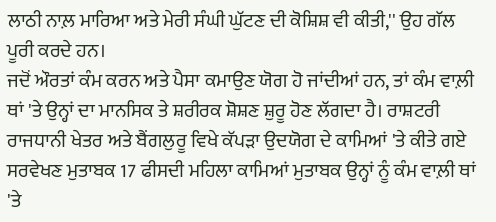ਲਾਠੀ ਨਾਲ਼ ਮਾਰਿਆ ਅਤੇ ਮੇਰੀ ਸੰਘੀ ਘੁੱਟਣ ਦੀ ਕੋਸ਼ਿਸ਼ ਵੀ ਕੀਤੀ,'' ਉਹ ਗੱਲ ਪੂਰੀ ਕਰਦੇ ਹਨ।
ਜਦੋਂ ਔਰਤਾਂ ਕੰਮ ਕਰਨ ਅਤੇ ਪੈਸਾ ਕਮਾਉਣ ਯੋਗ ਹੋ ਜਾਂਦੀਆਂ ਹਨ, ਤਾਂ ਕੰਮ ਵਾਲ਼ੀ ਥਾਂ 'ਤੇ ਉਨ੍ਹਾਂ ਦਾ ਮਾਨਸਿਕ ਤੇ ਸ਼ਰੀਰਕ ਸ਼ੋਸ਼ਣ ਸ਼ੁਰੂ ਹੋਣ ਲੱਗਦਾ ਹੈ। ਰਾਸ਼ਟਰੀ ਰਾਜਧਾਨੀ ਖੇਤਰ ਅਤੇ ਬੈਂਗਲੁਰੂ ਵਿਖੇ ਕੱਪੜਾ ਉਦਯੋਗ ਦੇ ਕਾਮਿਆਂ 'ਤੇ ਕੀਤੇ ਗਏ ਸਰਵੇਖਣ ਮੁਤਾਬਕ 17 ਫੀਸਦੀ ਮਹਿਲਾ ਕਾਮਿਆਂ ਮੁਤਾਬਕ ਉਨ੍ਹਾਂ ਨੂੰ ਕੰਮ ਵਾਲ਼ੀ ਥਾਂ 'ਤੇ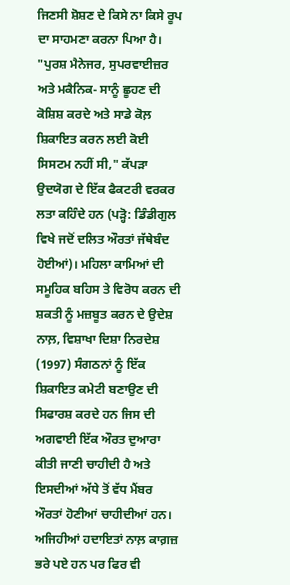ਜਿਣਸੀ ਸ਼ੋਸ਼ਣ ਦੇ ਕਿਸੇ ਨਾ ਕਿਸੇ ਰੂਪ ਦਾ ਸਾਹਮਣਾ ਕਰਨਾ ਪਿਆ ਹੈ। "ਪੁਰਸ਼ ਮੈਨੇਜਰ, ਸੁਪਰਵਾਈਜ਼ਰ ਅਤੇ ਮਕੈਨਿਕ- ਸਾਨੂੰ ਛੂਹਣ ਦੀ ਕੋਸ਼ਿਸ਼ ਕਰਦੇ ਅਤੇ ਸਾਡੇ ਕੋਲ਼ ਸ਼ਿਕਾਇਤ ਕਰਨ ਲਈ ਕੋਈ ਸਿਸਟਮ ਨਹੀਂ ਸੀ," ਕੱਪੜਾ ਉਦਯੋਗ ਦੇ ਇੱਕ ਫੈਕਟਰੀ ਵਰਕਰ ਲਤਾ ਕਹਿੰਦੇ ਹਨ (ਪੜ੍ਹੋ: ਡਿੰਡੀਗੁਲ ਵਿਖੇ ਜਦੋਂ ਦਲਿਤ ਔਰਤਾਂ ਜੱਥੇਬੰਦ ਹੋਈਆਂ)। ਮਹਿਲਾ ਕਾਮਿਆਂ ਦੀ ਸਮੂਹਿਕ ਬਹਿਸ ਤੇ ਵਿਰੋਧ ਕਰਨ ਦੀ ਸ਼ਕਤੀ ਨੂੰ ਮਜ਼ਬੂਤ ਕਰਨ ਦੇ ਉਦੇਸ਼ ਨਾਲ਼, ਵਿਸ਼ਾਖਾ ਦਿਸ਼ਾ ਨਿਰਦੇਸ਼ (1997) ਸੰਗਠਨਾਂ ਨੂੰ ਇੱਕ ਸ਼ਿਕਾਇਤ ਕਮੇਟੀ ਬਣਾਉਣ ਦੀ ਸਿਫਾਰਸ਼ ਕਰਦੇ ਹਨ ਜਿਸ ਦੀ ਅਗਵਾਈ ਇੱਕ ਔਰਤ ਦੁਆਰਾ ਕੀਤੀ ਜਾਣੀ ਚਾਹੀਦੀ ਹੈ ਅਤੇ ਇਸਦੀਆਂ ਅੱਧੇ ਤੋਂ ਵੱਧ ਮੈਂਬਰ ਔਰਤਾਂ ਹੋਣੀਆਂ ਚਾਹੀਦੀਆਂ ਹਨ। ਅਜਿਹੀਆਂ ਹਦਾਇਤਾਂ ਨਾਲ਼ ਕਾਗ਼ਜ਼ ਭਰੇ ਪਏ ਹਨ ਪਰ ਫਿਰ ਵੀ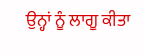ਉਨ੍ਹਾਂ ਨੂੰ ਲਾਗੂ ਕੀਤਾ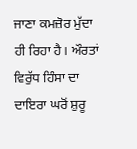ਜਾਣਾ ਕਮਜ਼ੋਰ ਮੁੱਦਾ ਹੀ ਰਿਹਾ ਹੈ। ਔਰਤਾਂ ਵਿਰੁੱਧ ਹਿੰਸਾ ਦਾ ਦਾਇਰਾ ਘਰੋਂ ਸ਼ੁਰੂ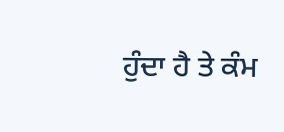ਹੁੰਦਾ ਹੈ ਤੇ ਕੰਮ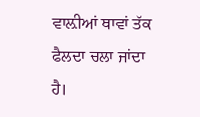ਵਾਲ਼ੀਆਂ ਥਾਵਾਂ ਤੱਕ ਫੈਲਦਾ ਚਲਾ ਜਾਂਦਾ ਹੈ।